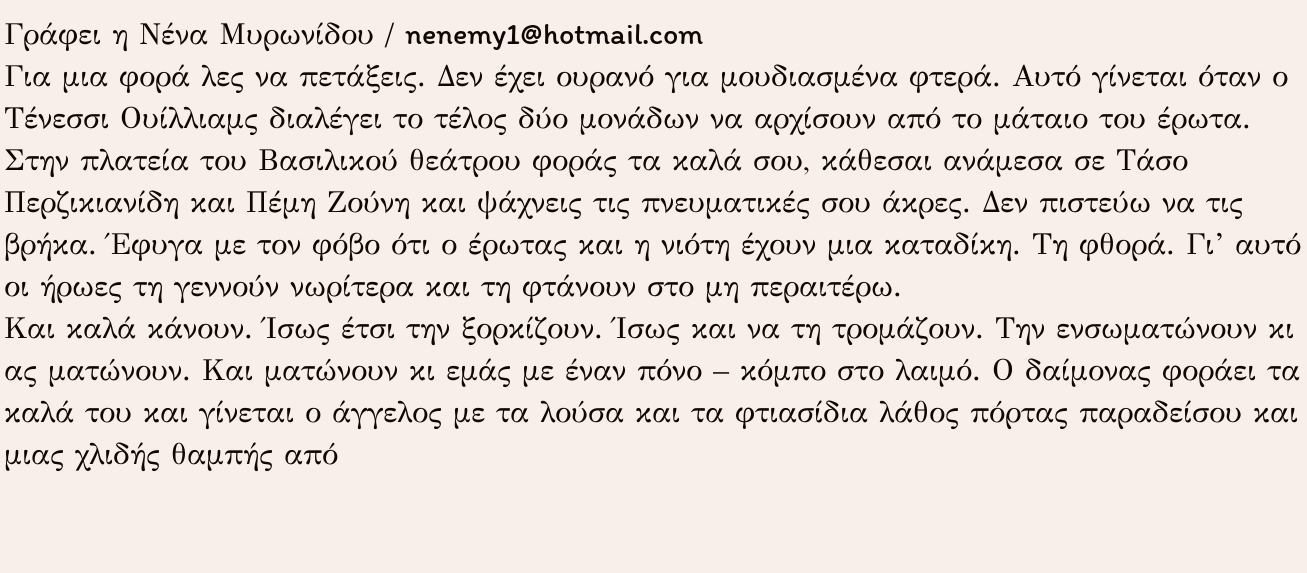Γράφει η Νένα Μυρωνίδου / nenemy1@hotmail.com
Για μια φορά λες να πετάξεις. Δεν έχει ουρανό για μουδιασμένα φτερά. Αυτό γίνεται όταν ο Τένεσσι Ουίλλιαμς διαλέγει το τέλος δύο μονάδων να αρχίσουν από το μάταιο του έρωτα. Στην πλατεία του Βασιλικού θεάτρου φοράς τα καλά σου, κάθεσαι ανάμεσα σε Τάσο Περζικιανίδη και Πέμη Ζούνη και ψάχνεις τις πνευματικές σου άκρες. Δεν πιστεύω να τις βρήκα. Έφυγα με τον φόβο ότι ο έρωτας και η νιότη έχουν μια καταδίκη. Τη φθορά. Γι’ αυτό οι ήρωες τη γεννούν νωρίτερα και τη φτάνουν στο μη περαιτέρω.
Και καλά κάνουν. Ίσως έτσι την ξορκίζουν. Ίσως και να τη τρομάζουν. Την ενσωματώνουν κι ας ματώνουν. Και ματώνουν κι εμάς με έναν πόνο – κόμπο στο λαιμό. Ο δαίμονας φοράει τα καλά του και γίνεται ο άγγελος με τα λούσα και τα φτιασίδια λάθος πόρτας παραδείσου και μιας χλιδής θαμπής από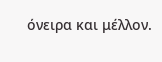όνειρα και μέλλον.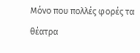Μόνο που πολλές φορές τα θέατρα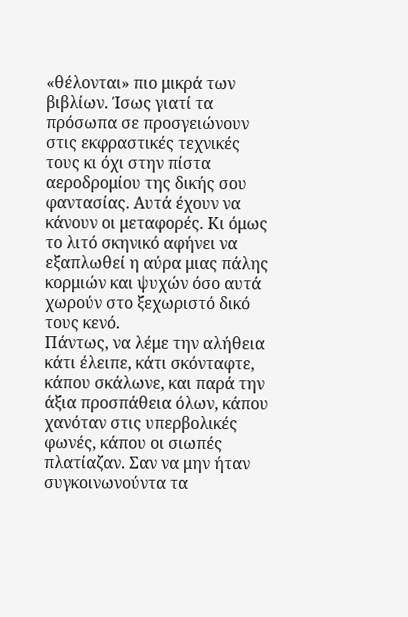«θέλονται» πιο μικρά των βιβλίων. Ίσως γιατί τα πρόσωπα σε προσγειώνουν στις εκφραστικές τεχνικές τους κι όχι στην πίστα αεροδρομίου της δικής σου φαντασίας. Αυτά έχουν να κάνουν οι μεταφορές. Κι όμως το λιτό σκηνικό αφήνει να εξαπλωθεί η αύρα μιας πάλης κορμιών και ψυχών όσο αυτά χωρούν στο ξεχωριστό δικό τους κενό.
Πάντως, να λέμε την αλήθεια κάτι έλειπε, κάτι σκόνταφτε, κάπου σκάλωνε, και παρά την άξια προσπάθεια όλων, κάπου χανόταν στις υπερβολικές φωνές, κάπου οι σιωπές πλατίαζαν. Σαν να μην ήταν συγκοινωνούντα τα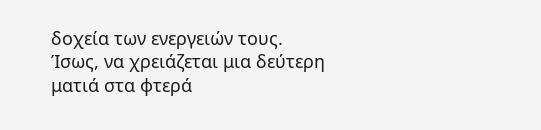δοχεία των ενεργειών τους. Ίσως, να χρειάζεται μια δεύτερη ματιά στα φτερά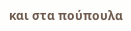και στα πούπουλα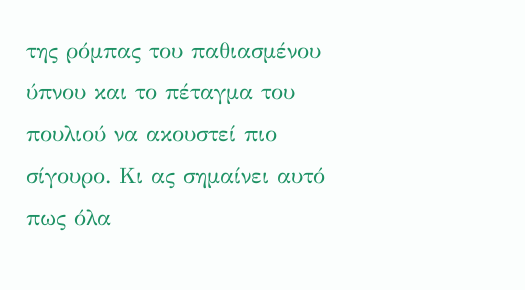της ρόμπας του παθιασμένου ύπνου και το πέταγμα του πουλιού να ακουστεί πιο σίγουρο. Κι ας σημαίνει αυτό πως όλα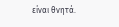είναι θνητά.